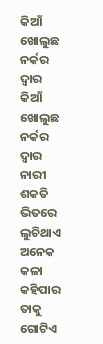କିଆଁ ଖୋଲୁଛ ନର୍କର ଦ୍ବାର
କିଆଁ ଖୋଲୁଛ ନର୍କର ଦ୍ବାର
ନାରୀ ଶକତି ଭିତରେ ଲୁଚିଥାଏ ଅନେକ କଳା
କହିପାର ତାକୁ ଗୋଟିଏ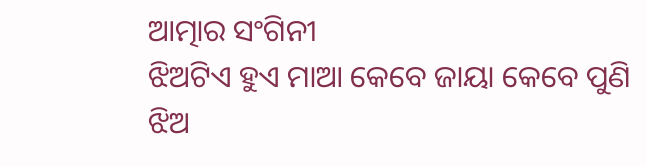ଆତ୍ମାର ସଂଗିନୀ
ଝିଅଟିଏ ହୁଏ ମାଆ କେବେ ଜାୟା କେବେ ପୁଣି
ଝିଅ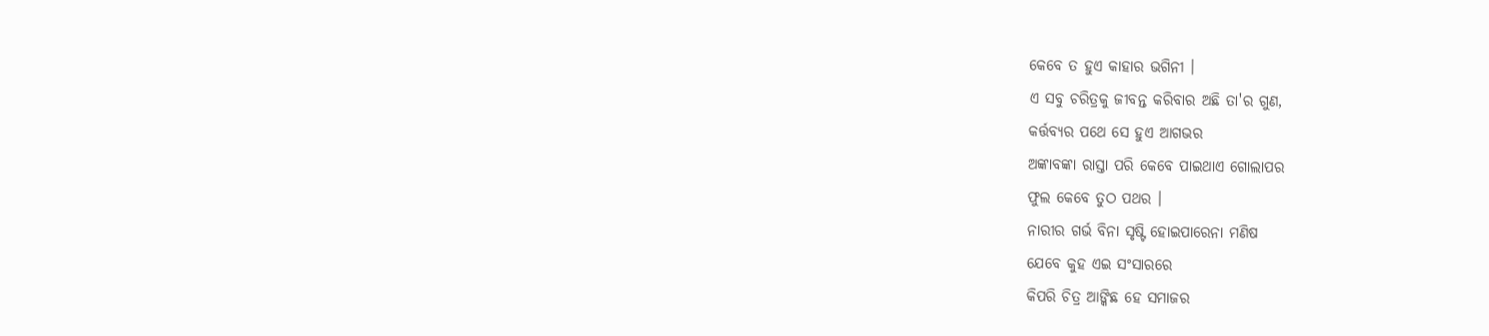କେବେ ତ ହୁଏ କାହାର ଭଗିନୀ ।
ଏ ସବୁ ଚରିତ୍ରକୁ ଜୀବନ୍ତ କରିବାର ଅଛି ତା'ର ଗୁଣ,
କର୍ତ୍ତବ୍ୟର ପଥେ ସେ ହୁଏ ଆଗଭର
ଅଙ୍କାବଙ୍କା ରାସ୍ତା ପରି କେବେ ପାଇଥାଏ ଗୋଲାପର
ଫୁଲ କେବେ ତୁଠ ପଥର ।
ନାରୀର ଗର୍ଭ ବିନା ସୃଷ୍ଟି ହୋଇପାରେନା ମଣିଷ
ଯେବେ କୁହ ଏଇ ସଂସାରରେ
କିପରି ଚିତ୍ର ଆଙ୍କିଛ ହେ ସମାଜର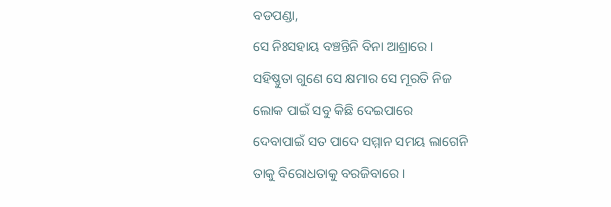ବଡପଣ୍ଡା,
ସେ ନିଃସହାୟ ବଞ୍ଚନ୍ତିନି ବିନା ଆଶ୍ରାରେ ।
ସହିଷ୍ଣୁତା ଗୁଣେ ସେ କ୍ଷମାର ସେ ମୂରତି ନିଜ
ଲୋକ ପାଇଁ ସବୁ କିଛି ଦେଇପାରେ
ଦେବାପାଇଁ ସତ ପାଦେ ସମ୍ମାନ ସମୟ ଲାଗେନି
ତାକୁ ବିରୋଧତାକୁ ବରଜିବାରେ ।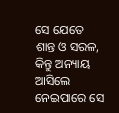ସେ ଯେତେ ଶାନ୍ତ ଓ ସରଳ, କିନ୍ତୁ ଅନ୍ୟାୟ ଆସିଲେ
ନେଇପାରେ ସେ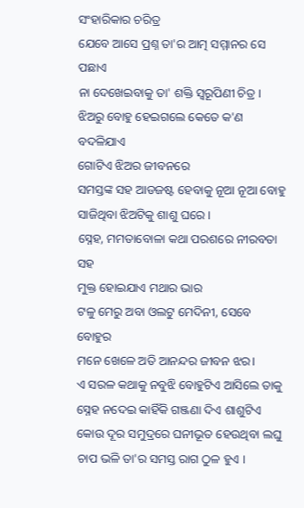ସଂହାରିକାର ଚରିତ୍ର
ଯେବେ ଆସେ ପ୍ରଶ୍ନ ତା'ର ଆତ୍ମ ସମ୍ମାନର ସେ ପଛାଏ
ନା ଦେଖେଇବାକୁ ତା' ଶକ୍ତି ସ୍ୱରୂପିଣୀ ଚିତ୍ର ।
ଝିଅରୁ ବୋହୁ ହେଇଗଲେ କେତେ କ'ଣ ବଦଳିଯାଏ
ଗୋଟିଏ ଝିଅର ଜୀବନରେ
ସମସ୍ତଙ୍କ ସହ ଆଡଜଷ୍ଟ ହେବାକୁ ନୂଆ ନୂଆ ବୋହୁ
ସାଜିଥିବା ଝିଅଟିକୁ ଶାଶୁ ଘରେ ।
ସ୍ନେହ, ମମତାବୋଳା କଥା ପରଶରେ ନୀରବତା ସହ
ମୁକ୍ତ ହୋଇଯାଏ ମଥାର ଭାର
ଟଳୁ ମେରୁ ଅବା ଓଲଟୁ ମେଦିନୀ, ସେବେ ବୋହୁର
ମନେ ଖେଳେ ଅତି ଆନନ୍ଦର ଜୀବନ ଝର।
ଏ ସରଳ କଥାକୁ ନବୁଝି ବୋହୁଟିଏ ଆସିଲେ ତାକୁ
ସ୍ନେହ ନଦେଇ କାହିଁକି ଗଞ୍ଜଣା ଦିଏ ଶାଶୁଟିଏ
କୋଉ ଦୂର ସମୁଦ୍ରରେ ଘନୀଭୂତ ହେଉଥିବା ଲଘୁ
ଚାପ ଭଳି ତା'ର ସମସ୍ତ ରାଗ ଠୁଳ ହୁଏ ।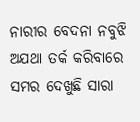ନାରୀର ବେଦନା ନବୁଝି ଅଯଥା ତର୍କ କରିବାରେ
ସମର ଦେଖୁଛି ସାରା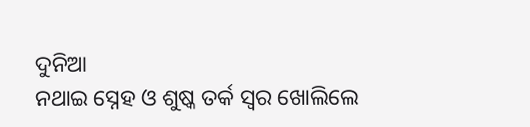ଦୁନିଆ
ନଥାଇ ସ୍ନେହ ଓ ଶୁଷ୍କ ତର୍କ ସ୍ବର ଖୋଲିଲେ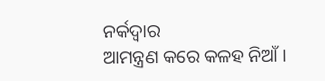ନର୍କଦ୍ବାର
ଆମନ୍ତ୍ରଣ କରେ କଳହ ନିଆଁ ।